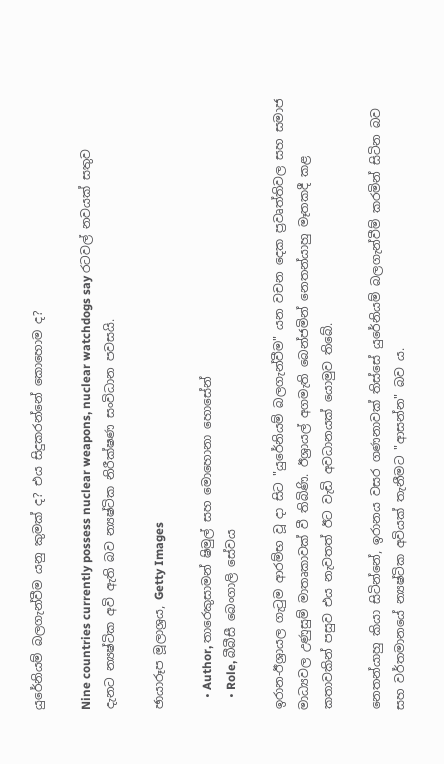යුරේනියම් බලගැන්වීම යනු කුමක් ද? එය සිදුකරන්නේ කොහොම ද?

Nine countries currently possess nuclear weapons, nuclear watchdogs say රටවල් නවයක් සතුව දැනට න්‍යෂ්ටික අවි ඇති බව න්‍යෂ්ටික නිරීක්ෂණ සංවිධාන පවසයි.

ඡායාරූප මූලාශ්‍රය, Getty Images

    • Author, තාරෙකුසාමන් ෂිමුල් සහ මොහොනා හොසේන්
    • Role, බීබීසී බෙංගාලි සේවය

ඉරාන-ඊශ්‍රායල ගැටුම ආරම්භ වූ දා සිට "යුරේනියම් බලගැන්වීම" යන වචන දෙක ප්‍රවෘත්තිවල සහ සමාජ මාධ්‍යවල උණුසුම් මාතෘකාවක් වී තිබිණි. ඊශ්‍රායල් අගමැති බෙන්ජමින් නෙතන්යාහු මෑතකදී කළ කතාවකින් පසුව එය නැවතත් ඊට වැඩි අවධානයක් යොමුව තිබේ.

නෙතන්යාහු කියා සිටින්නේ, ඉරානය වසර ගණනාවක් තිස්සේ යුරේනියම් බලගැන්වීම් කරමින් සිටින බව සහ වර්තමානයේ න්‍යෂ්ටික අවියක් තැනීමට "ආසන්න" බව ය.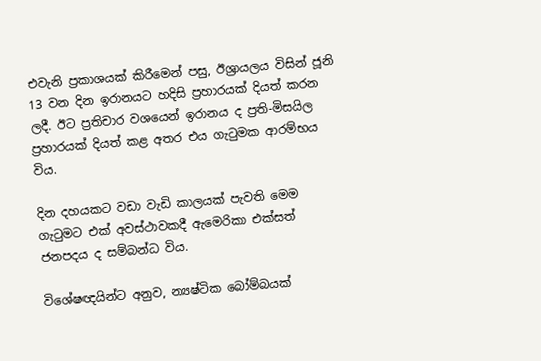එවැනි ප්‍රකාශයක් කිරීමෙන් පසු, ඊශ්‍රායලය විසින් ජූනි 13 වන දින ඉරානයට හදිසි ප්‍රහාරයක් දියත් කරන ලදී. ඊට ප්‍රතිචාර වශයෙන් ඉරානය ද ප්‍රති-මිසයිල ප්‍රහාරයක් දියත් කළ අතර එය ගැටුමක ආරම්භය විය.

දින දහයකට වඩා වැඩි කාලයක් පැවති මෙම ගැටුමට එක් අවස්ථාවකදී ඇමෙරිකා එක්සත් ජනපදය ද සම්බන්ධ විය.

විශේෂඥයින්ට අනුව, න්‍යෂ්ටික බෝම්බයක්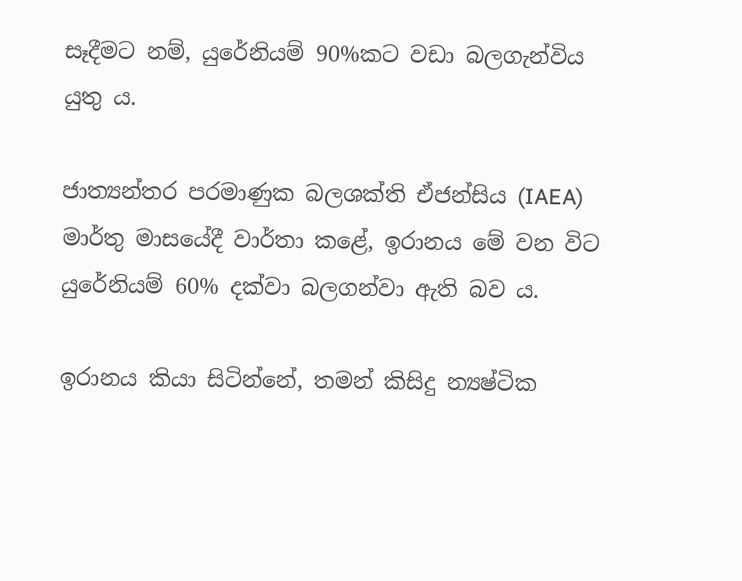සෑදීමට නම්, යුරේනියම් 90%කට වඩා බලගැන්විය යුතු ය.

ජාත්‍යන්තර පරමාණුක බලශක්ති ඒජන්සිය (IAEA) මාර්තු මාසයේදී වාර්තා කළේ, ඉරානය මේ වන විට යුරේනියම් 60% දක්වා බලගන්වා ඇති බව ය.

ඉරානය කියා සිටින්නේ, තමන් කිසිදු න්‍යෂ්ටික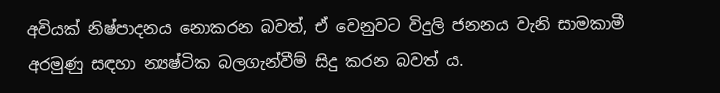අවියක් නිෂ්පාදනය නොකරන බවත්, ඒ වෙනුවට විදුලි ජනනය වැනි සාමකාමී අරමුණු සඳහා න්‍යෂ්ටික බලගැන්වීම් සිදු කරන බවත් ය.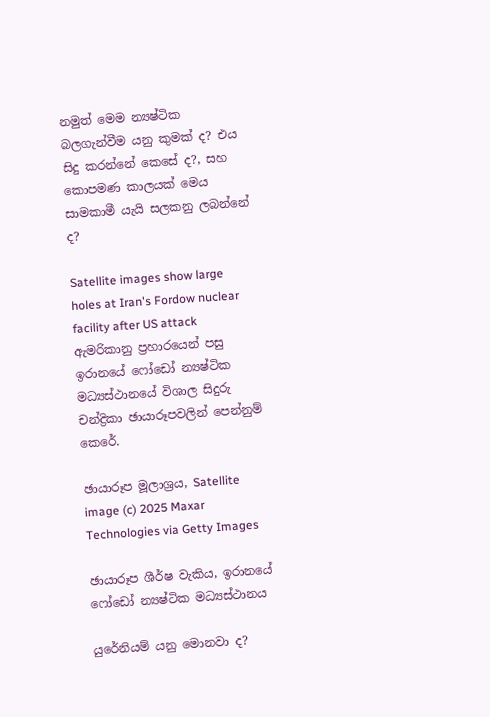නමුත් මෙම න්‍යෂ්ටික බලගැන්වීම යනු කුමක් ද? එය සිදු කරන්නේ කෙසේ ද?, සහ කොපමණ කාලයක් මෙය සාමකාමී යැයි සලකනු ලබන්නේ ද?

Satellite images show large holes at Iran's Fordow nuclear facility after US attack ඇමරිකානු ප්‍රහාරයෙන් පසු ඉරානයේ ෆෝඩෝ න්‍යෂ්ටික මධ්‍යස්ථානයේ විශාල සිදුරු චන්ද්‍රිකා ඡායාරූපවලින් පෙන්නුම් කෙරේ.

ඡායාරූප මූලාශ්‍රය, Satellite image (c) 2025 Maxar Technologies via Getty Images

ඡායාරූප ශීර්ෂ වැකිය, ඉරානයේ ෆෝඩෝ න්‍යෂ්ටික මධ්‍යස්ථානය

යුරේනියම් යනු මොනවා ද?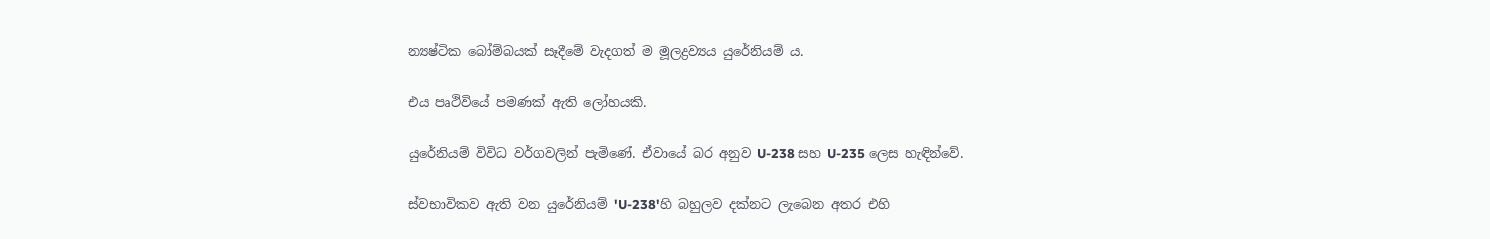න්‍යෂ්ටික බෝම්බයක් සෑදීමේ වැදගත් ම මූලද්‍රව්‍යය යුරේනියම් ය.

එය පෘථිවියේ පමණක් ඇති ලෝහයකි.

යුරේනියම් විවිධ වර්ගවලින් පැමිණේ. ඒවායේ බර අනුව U-238 සහ U-235 ලෙස හැඳින්වේ.

ස්වභාවිකව ඇති වන යුරේනියම් 'U-238'හි බහුලව දක්නට ලැබෙන අතර එහි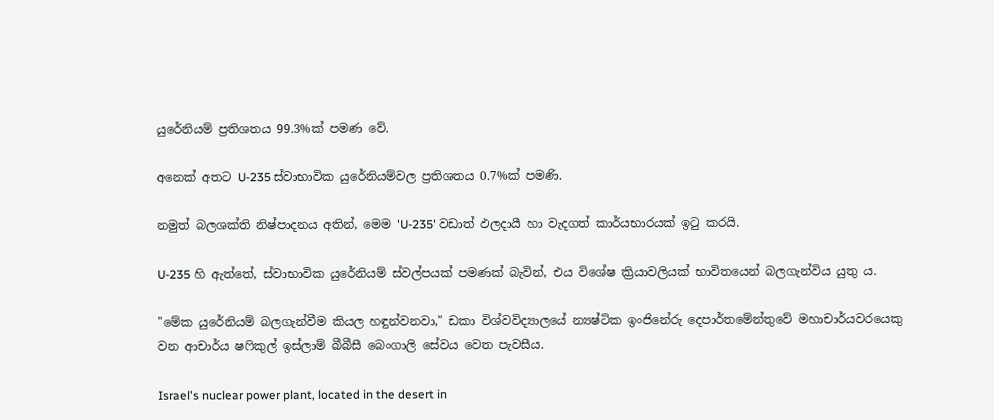යුරේනියම් ප්‍රතිශතය 99.3%ක් පමණ වේ.

අනෙක් අතට U-235 ස්වාභාවික යුරේනියම්වල ප්‍රතිශතය 0.7%ක් පමණි.

නමුත් බලශක්ති නිෂ්පාදනය අතින්, මෙම 'U-235' වඩාත් ඵලදායී හා වැදගත් කාර්යභාරයක් ඉටු කරයි.

U-235 හි ඇත්තේ, ස්වාභාවික යුරේනියම් ස්වල්පයක් පමණක් බැවින්, එය විශේෂ ක්‍රියාවලියක් භාවිතයෙන් බලගැන්විය යුතු ය.

"මේක යුරේනියම් බලගැන්වීම කියල හඳුන්වනවා," ඩකා විශ්වවිද්‍යාලයේ න්‍යෂ්ටික ඉංජිනේරු දෙපාර්තමේන්තුවේ මහාචාර්යවරයෙකු වන ආචාර්ය ෂෆිකුල් ඉස්ලාම් බීබීසී බෙංගාලි සේවය වෙත පැවසීය.

Israel's nuclear power plant, located in the desert in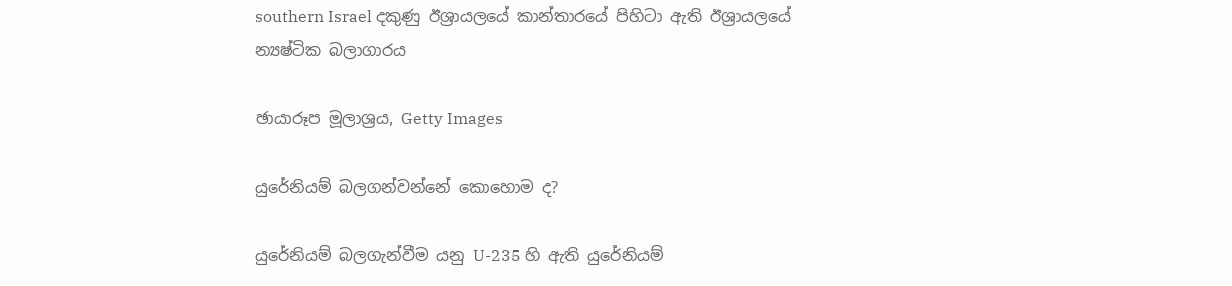southern Israel දකුණු ඊශ්‍රායලයේ කාන්තාරයේ පිහිටා ඇති ඊශ්‍රායලයේ න්‍යෂ්ටික බලාගාරය

ඡායාරූප මූලාශ්‍රය, Getty Images

යුරේනියම් බලගන්වන්නේ කොහොම ද?

යුරේනියම් බලගැන්වීම යනු U-235 හි ඇති යුරේනියම්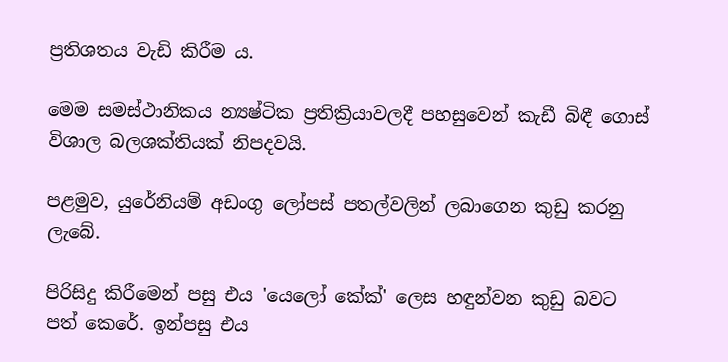ප්‍රතිශතය වැඩි කිරීම ය.

මෙම සමස්ථානිකය න්‍යෂ්ටික ප්‍රතික්‍රියාවලදී පහසුවෙන් කැඩී බිඳී ගොස් විශාල බලශක්තියක් නිපදවයි.

පළමුව, යුරේනියම් අඩංගු ලෝපස් පතල්වලින් ලබාගෙන කුඩු කරනු ලැබේ.

පිරිසිදු කිරීමෙන් පසු එය 'යෙලෝ කේක්' ලෙස හඳුන්වන කුඩු බවට පත් කෙරේ. ඉන්පසු එය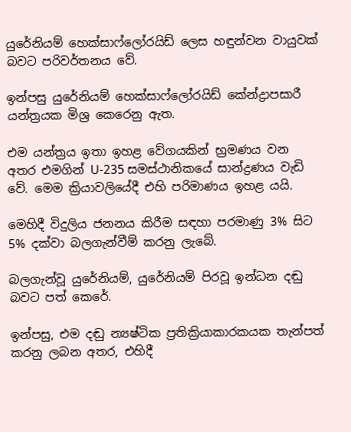යුරේනියම් හෙක්සාෆ්ලෝරයිඩ් ලෙස හඳුන්වන වායුවක් බවට පරිවර්තනය වේ.

ඉන්පසු යුරේනියම් හෙක්සාෆ්ලෝරයිඩ් කේන්ද්‍රාපසාරී යන්ත්‍රයක මිශ්‍ර කෙරෙනු ඇත.

එම යන්ත්‍රය ඉතා ඉහළ වේගයකින් භ්‍රමණය වන අතර එමගින් U-235 සමස්ථානිකයේ සාන්ද්‍රණය වැඩි වේ. මෙම ක්‍රියාවලියේදී එහි පරිමාණය ඉහළ යයි.

මෙහිදී විදුලිය ජනනය කිරීම සඳහා පරමාණු 3% සිට 5% දක්වා බලගැන්වීම් කරනු ලැබේ.

බලගැන්වූ යුරේනියම්, යුරේනියම් පිරවූ ඉන්ධන දඬු බවට පත් කෙරේ.

ඉන්පසු, එම දඬු න්‍යෂ්ටික ප්‍රතික්‍රියාකාරකයක තැන්පත් කරනු ලබන අතර, එහිදී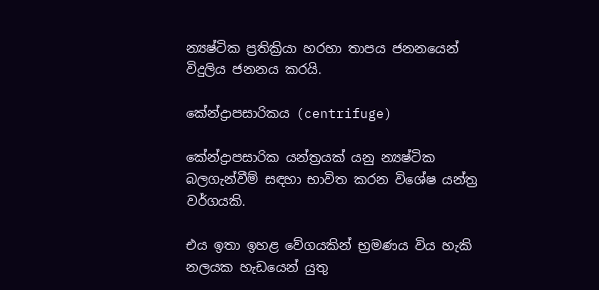න්‍යෂ්ටික ප්‍රතික්‍රියා හරහා තාපය ජනනයෙන් විදුලිය ජනනය කරයි.

කේන්ද්‍රාපසාරිකය (centrifuge)

කේන්ද්‍රාපසාරික යන්ත්‍රයක් යනු න්‍යෂ්ටික බලගැන්වීම් සඳහා භාවිත කරන විශේෂ යන්ත්‍ර වර්ගයකි.

එය ඉතා ඉහළ වේගයකින් භ්‍රමණය විය හැකි නලයක හැඩයෙන් යුතු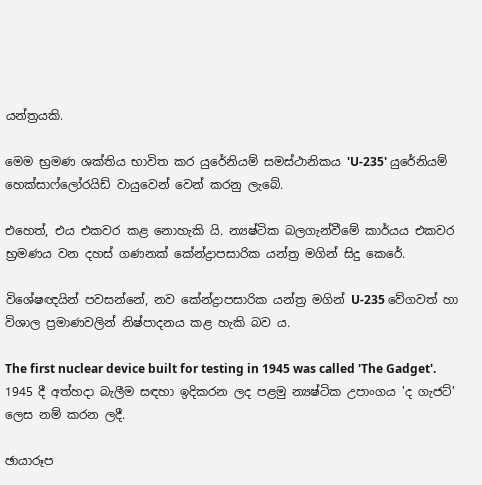යන්ත්‍රයකි.

මෙම භ්‍රමණ ශක්තිය භාවිත කර යුරේනියම් සමස්ථානිකය 'U-235' යුරේනියම් හෙක්සාෆ්ලෝරයිඩ් වායුවෙන් වෙන් කරනු ලැබේ.

එහෙත්, එය එකවර කළ නොහැකි යි. න්‍යෂ්ටික බලගැන්වීමේ කාර්යය එකවර භ්‍රමණය වන දහස් ගණනක් කේන්ද්‍රාපසාරික යන්ත්‍ර මගින් සිදු කෙරේ.

විශේෂඥයින් පවසන්නේ, නව කේන්ද්‍රාපසාරික යන්ත්‍ර මගින් U-235 වේගවත් හා විශාල ප්‍රමාණවලින් නිෂ්පාදනය කළ හැකි බව ය.

The first nuclear device built for testing in 1945 was called 'The Gadget'. 1945 දී අත්හදා බැලීම සඳහා ඉදිකරන ලද පළමු න්‍යෂ්ටික උපාංගය 'ද ගැජට්' ලෙස නම් කරන ලදී.

ඡායාරූප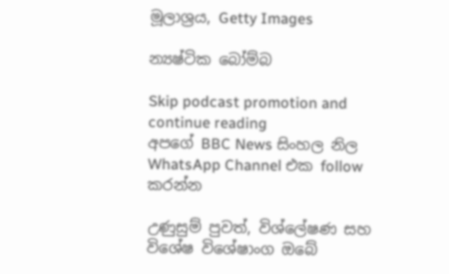මූලාශ්‍රය, Getty Images

න්‍යෂ්ටික බෝම්බ

Skip podcast promotion and continue reading
අපගේ BBC News සිංහල නිල WhatsApp Channel එක follow කරන්න

උණුසුම් පුවත්, විශ්ලේෂණ සහ විශේෂ විශේෂාංග ඔබේ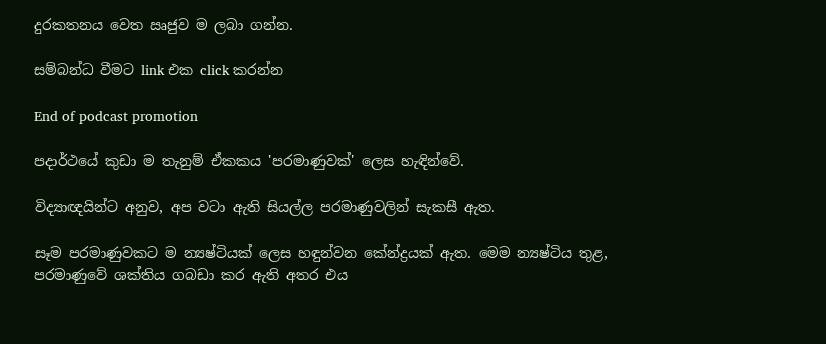දුරකතනය වෙත ඍජුව ම ලබා ගන්න.

සම්බන්ධ වීමට link එක click කරන්න

End of podcast promotion

පදාර්ථයේ කුඩා ම තැනුම් ඒකකය 'පරමාණුවක්' ලෙස හැඳින්වේ.

විද්‍යාඥයින්ට අනුව, අප වටා ඇති සියල්ල පරමාණුවලින් සැකසී ඇත.

සෑම පරමාණුවකට ම න්‍යෂ්ටියක් ලෙස හඳුන්වන කේන්ද්‍රයක් ඇත. මෙම න්‍යෂ්ටිය තුළ, පරමාණුවේ ශක්තිය ගබඩා කර ඇති අතර එය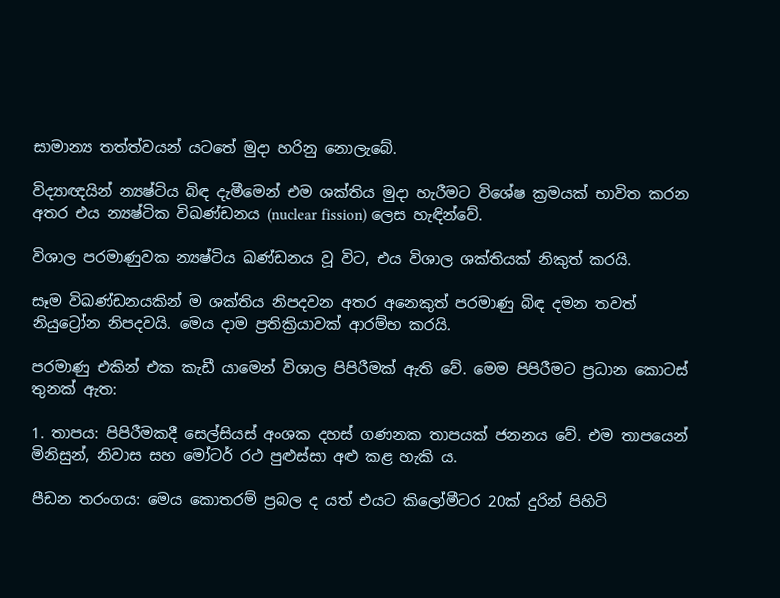සාමාන්‍ය තත්ත්වයන් යටතේ මුදා හරිනු නොලැබේ.

විද්‍යාඥයින් න්‍යෂ්ටිය බිඳ දැමීමෙන් එම ශක්තිය මුදා හැරීමට විශේෂ ක්‍රමයක් භාවිත කරන අතර එය න්‍යෂ්ටික විඛණ්ඩනය (nuclear fission) ලෙස හැඳින්වේ.

විශාල පරමාණුවක න්‍යෂ්ටිය ඛණ්ඩනය වූ විට, එය විශාල ශක්තියක් නිකුත් කරයි.

සෑම විඛණ්ඩනයකින් ම ශක්තිය නිපදවන අතර අනෙකුත් පරමාණු බිඳ දමන තවත් නියුට්‍රෝන නිපදවයි. මෙය දාම ප්‍රතික්‍රියාවක් ආරම්භ කරයි.

පරමාණු එකින් එක කැඩී යාමෙන් විශාල පිපිරීමක් ඇති වේ. මෙම පිපිරීමට ප්‍රධාන කොටස් තුනක් ඇත:

1. තාපය: පිපිරීමකදී සෙල්සියස් අංශක දහස් ගණනක තාපයක් ජනනය වේ. එම තාපයෙන් මිනිසුන්, නිවාස සහ මෝටර් රථ පුළුස්සා අළු කළ හැකි ය.

පීඩන තරංගය: මෙය කොතරම් ප්‍රබල ද යත් එයට කිලෝමීටර 20ක් දුරින් පිහිටි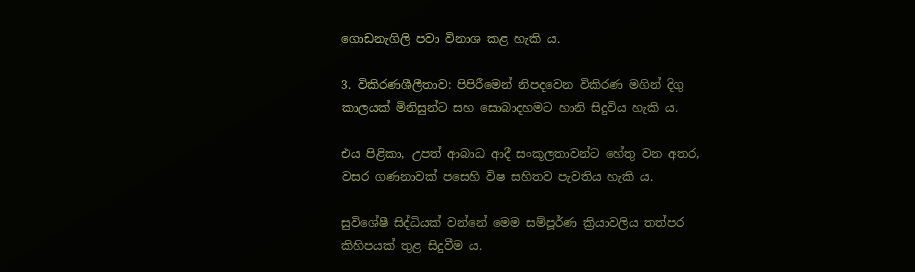ගොඩනැගිලි පවා විනාශ කළ හැකි ය.

3. විකිරණශීලීතාව: පිපිරීමෙන් නිපදවෙන විකිරණ මගින් දිගු කාලයක් මිනිසුන්ට සහ සොබාදහමට හානි සිදුවිය හැකි ය.

එය පිළිකා, උපත් ආබාධ ආදී සංකූලතාවන්ට හේතු වන අතර, වසර ගණනාවක් පසෙහි විෂ සහිතව පැවතිය හැකි ය.

සුවිශේෂී සිද්ධියක් වන්නේ මෙම සම්පූර්ණ ක්‍රියාවලිය තත්පර කිහිපයක් තුළ සිදුවීම ය.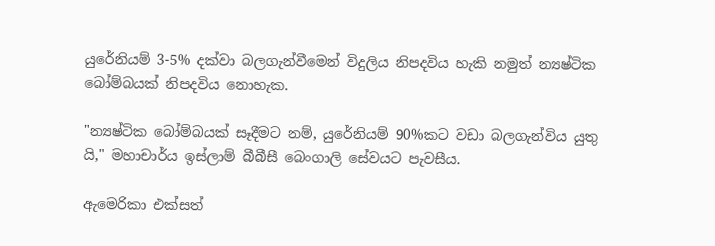යුරේනියම් 3-5% දක්වා බලගැන්වීමෙන් විදුලිය නිපදවිය හැකි නමුත් න්‍යෂ්ටික බෝම්බයක් නිපදවිය නොහැක.

"න්‍යෂ්ටික බෝම්බයක් සෑදීමට නම්, යුරේනියම් 90%කට වඩා බලගැන්විය යුතු යි," මහාචාර්ය ඉස්ලාම් බීබීසී බෙංගාලි සේවයට පැවසීය.

ඇමෙරිකා එක්සත්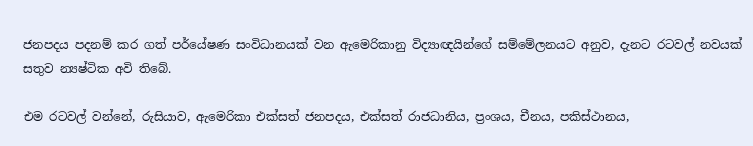ජනපදය පදනම් කර ගත් පර්යේෂණ සංවිධානයක් වන ඇමෙරිකානු විද්‍යාඥයින්ගේ සම්මේලනයට අනුව, දැනට රටවල් නවයක් සතුව න්‍යෂ්ටික අවි තිබේ.

එම රටවල් වන්නේ, රුසියාව, ඇමෙරිකා එක්සත් ජනපදය, එක්සත් රාජධානිය, ප්‍රංශය, චීනය, පකිස්ථානය,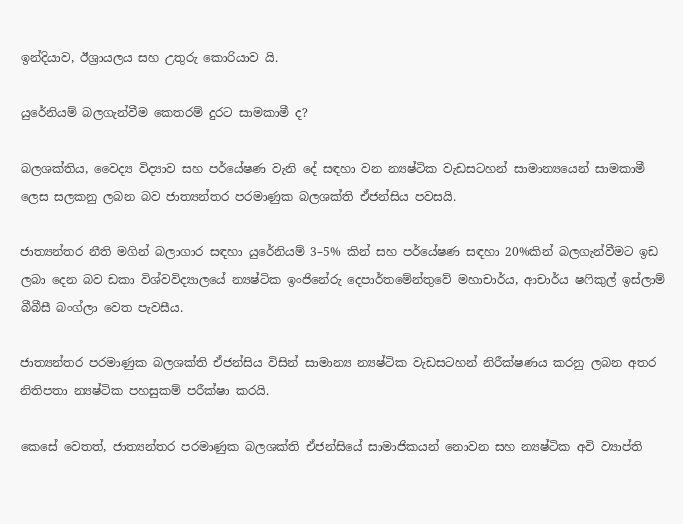ඉන්දියාව, ඊශ්‍රායලය සහ උතුරු කොරියාව යි.

යුරේනියම් බලගැන්වීම කෙතරම් දුරට සාමකාමී ද?

බලශක්තිය, වෛද්‍ය විද්‍යාව සහ පර්යේෂණ වැනි දේ සඳහා වන න්‍යෂ්ටික වැඩසටහන් සාමාන්‍යයෙන් සාමකාමී ලෙස සලකනු ලබන බව ජාත්‍යන්තර පරමාණුක බලශක්ති ඒජන්සිය පවසයි.

ජාත්‍යන්තර නීති මගින් බලාගාර සඳහා යුරේනියම් 3–5% කින් සහ පර්යේෂණ සඳහා 20%කින් බලගැන්වීමට ඉඩ ලබා දෙන බව ඩකා විශ්වවිද්‍යාලයේ න්‍යෂ්ටික ඉංජිනේරු දෙපාර්තමේන්තුවේ මහාචාර්ය, ආචාර්ය ෂෆිකුල් ඉස්ලාම් බීබීසී බංග්ලා වෙත පැවසීය.

ජාත්‍යන්තර පරමාණුක බලශක්ති ඒජන්සිය විසින් සාමාන්‍ය න්‍යෂ්ටික වැඩසටහන් නිරීක්ෂණය කරනු ලබන අතර නිතිපතා න්‍යෂ්ටික පහසුකම් පරීක්ෂා කරයි.

කෙසේ වෙතත්, ජාත්‍යන්තර පරමාණුක බලශක්ති ඒජන්සියේ සාමාජිකයන් නොවන සහ න්‍යෂ්ටික අවි ව්‍යාප්ති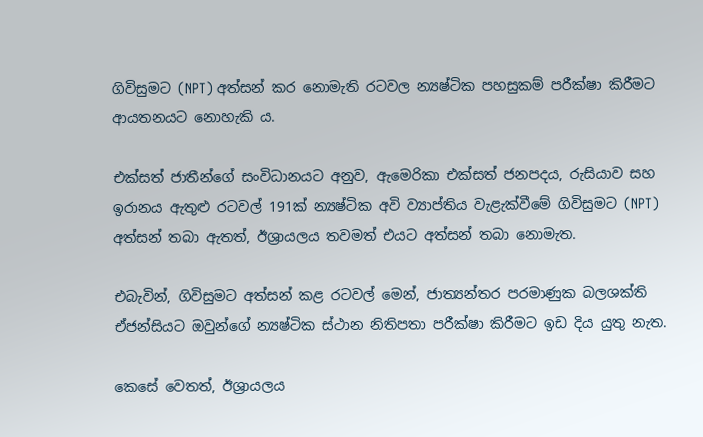ගිවිසුමට (NPT) අත්සන් කර නොමැති රටවල න්‍යෂ්ටික පහසුකම් පරීක්ෂා කිරීමට ආයතනයට නොහැකි ය.

එක්සත් ජාතීන්ගේ සංවිධානයට අනුව, ඇමෙරිකා එක්සත් ජනපදය, රුසියාව සහ ඉරානය ඇතුළු රටවල් 191ක් න්‍යෂ්ටික අවි ව්‍යාප්තිය වැළැක්වීමේ ගිවිසුමට (NPT) අත්සන් තබා ඇතත්, ඊශ්‍රායලය තවමත් එයට අත්සන් තබා නොමැත.

එබැවින්, ගිවිසුමට අත්සන් කළ රටවල් මෙන්, ජාත්‍යන්තර පරමාණුක බලශක්ති ඒජන්සියට ඔවුන්ගේ න්‍යෂ්ටික ස්ථාන නිතිපතා පරීක්ෂා කිරීමට ඉඩ දිය යුතු නැත.

කෙසේ වෙතත්, ඊශ්‍රායලය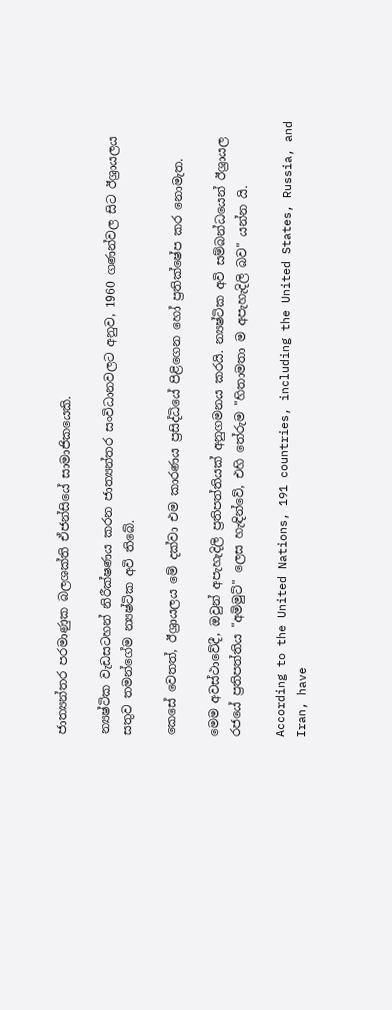ජාත්‍යන්තර පරමාණුක බලශක්ති ඒජන්සියේ සාමාජිකයෙකි.

න්‍යෂ්ටික වැඩසටහන් නිරීක්ෂණය කරන ජාත්‍යන්තර සංවිධානවලට අනුව, 1960 ගණන්වල සිට ඊශ්‍රායලය සතුව තමන්ගේම න්‍යෂ්ටික අවි තිබේ.

කෙසේ වෙතත්, ඊශ්‍රායලය මේ දක්වා එම කාරණය ප්‍රසිද්ධියේ පිළිගෙන හෝ ප්‍රතික්ෂේප කර නොමැත.

මෙම අවස්ථාවේදී, ඔවුන් අපැහැදිලි ප්‍රතිපත්තියක් අනුගමනය කරයි. න්‍යෂ්ටික අවි සම්බන්ධයෙන් ඊශ්‍රායල රජයේ ප්‍රතිපත්තිය "අමිමුට්" ලෙස හැඳින්වේ, එහි තේරුම "හිතාමතා ම අපැහැදිලි බව" යන්න යි.

According to the United Nations, 191 countries, including the United States, Russia, and Iran, have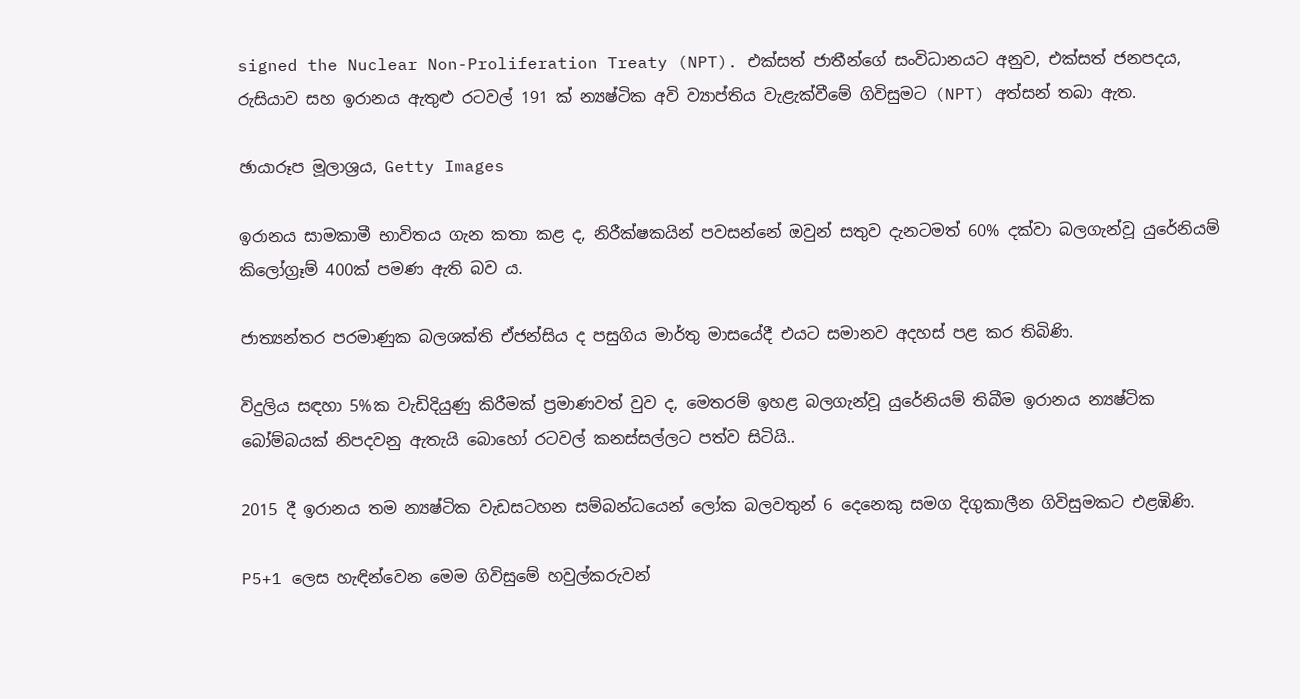signed the Nuclear Non-Proliferation Treaty (NPT). එක්සත් ජාතීන්ගේ සංවිධානයට අනුව, එක්සත් ජනපදය, රුසියාව සහ ඉරානය ඇතුළු රටවල් 191 ක් න්‍යෂ්ටික අවි ව්‍යාප්තිය වැළැක්වීමේ ගිවිසුමට (NPT) අත්සන් තබා ඇත.

ඡායාරූප මූලාශ්‍රය, Getty Images

ඉරානය සාමකාමී භාවිතය ගැන කතා කළ ද, නිරීක්ෂකයින් පවසන්නේ ඔවුන් සතුව දැනටමත් 60% දක්වා බලගැන්වූ යුරේනියම් කිලෝග්‍රෑම් 400ක් පමණ ඇති බව ය.

ජාත්‍යන්තර පරමාණුක බලශක්ති ඒජන්සිය ද පසුගිය මාර්තු මාසයේදී එයට සමානව අදහස් පළ කර තිබිණි.

විදුලිය සඳහා 5%ක වැඩිදියුණු කිරීමක් ප්‍රමාණවත් වුව ද, මෙතරම් ඉහළ බලගැන්වූ යුරේනියම් තිබීම ඉරානය න්‍යෂ්ටික බෝම්බයක් නිපදවනු ඇතැයි බොහෝ රටවල් කනස්සල්ලට පත්ව සිටියි..

2015 දී ඉරානය තම න්‍යෂ්ටික වැඩසටහන සම්බන්ධයෙන් ලෝක බලවතුන් 6 දෙනෙකු සමග දිගුකාලීන ගිවිසුමකට එළඹිණි.

P5+1 ලෙස හැඳින්වෙන මෙම ගිවිසුමේ හවුල්කරුවන්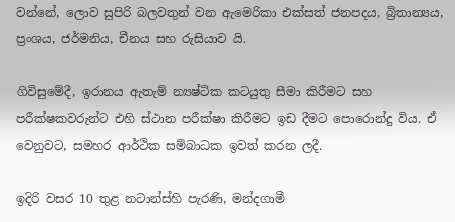වන්නේ, ලොව සුපිරි බලවතුන් වන ඇමෙරිකා එක්සත් ජනපදය, බ්‍රිතාන්‍යය, ප්‍රංශය, ජර්මනිය, චීනය සහ රුසියාව යි.

ගිවිසුමේදී, ඉරානය ඇතැම් න්‍යෂ්ටික කටයුතු සීමා කිරීමට සහ පරීක්ෂකවරුන්ට එහි ස්ථාන පරීක්ෂා කිරීමට ඉඩ දීමට පොරොන්දු විය. ඒ වෙනුවට, සමහර ආර්ථික සම්බාධක ඉවත් කරන ලදී.

ඉදිරි වසර 10 තුළ නටාන්ස්හි පැරණි, මන්දගාමී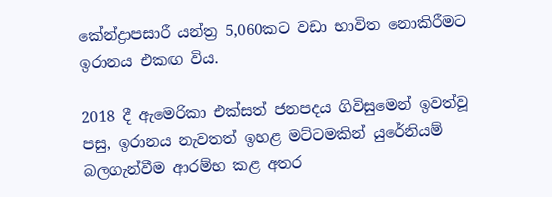කේන්ද්‍රාපසාරී යන්ත්‍ර 5,060කට වඩා භාවිත නොකිරීමට ඉරානය එකඟ විය.

2018 දී ඇමෙරිකා එක්සත් ජනපදය ගිවිසුමෙන් ඉවත්වූ පසු, ඉරානය නැවතත් ඉහළ මට්ටමකින් යුරේනියම් බලගැන්වීම ආරම්භ කළ අතර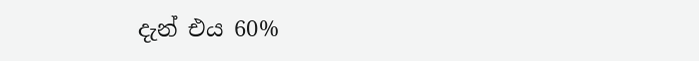දැන් එය 60%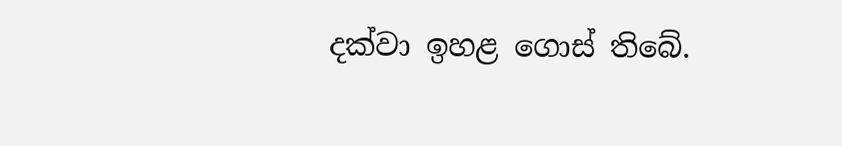දක්වා ඉහළ ගොස් තිබේ.